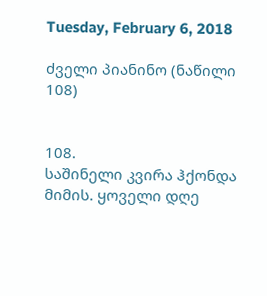Tuesday, February 6, 2018

ძველი პიანინო (ნაწილი 108)


108.
საშინელი კვირა ჰქონდა მიმის. ყოველი დღე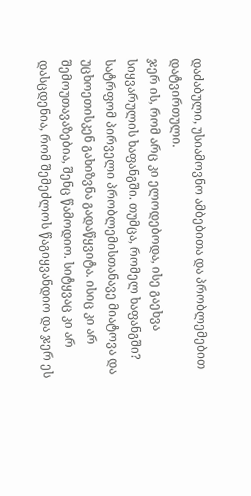დაძაბული, უსიამოვნო ამბებითა და პრობლემებით დატვირთული.
ჯერ ის, რომ არც კი ელოდებოდა, ისე გაეხვა სიყვარულის ხაფანგში. თუმცა, რომელ ხაფანგში? სატრფომ პირველი პრობლემისთანავე მიატოვა და უცხოეთისკენ გახიზვნა გადაწყვიტა. ისიც კი არ შემოუთავაზებია, შენც წამოდიო. სიტყვაც კი არ დასცდენია, რომ შემეძლოს წაგიყვანდიო და ჯერ ეს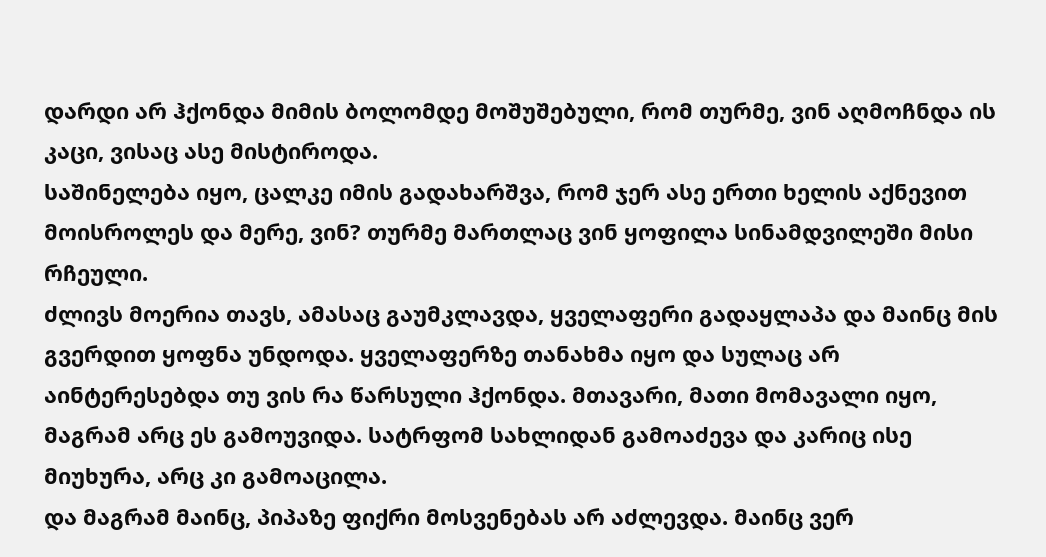დარდი არ ჰქონდა მიმის ბოლომდე მოშუშებული, რომ თურმე, ვინ აღმოჩნდა ის კაცი, ვისაც ასე მისტიროდა.
საშინელება იყო, ცალკე იმის გადახარშვა, რომ ჯერ ასე ერთი ხელის აქნევით მოისროლეს და მერე, ვინ? თურმე მართლაც ვინ ყოფილა სინამდვილეში მისი რჩეული.
ძლივს მოერია თავს, ამასაც გაუმკლავდა, ყველაფერი გადაყლაპა და მაინც მის გვერდით ყოფნა უნდოდა. ყველაფერზე თანახმა იყო და სულაც არ აინტერესებდა თუ ვის რა წარსული ჰქონდა. მთავარი, მათი მომავალი იყო, მაგრამ არც ეს გამოუვიდა. სატრფომ სახლიდან გამოაძევა და კარიც ისე მიუხურა, არც კი გამოაცილა.
და მაგრამ მაინც, პიპაზე ფიქრი მოსვენებას არ აძლევდა. მაინც ვერ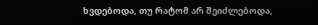ხვდებოდა, თუ რატომ არ შეიძლებოდა,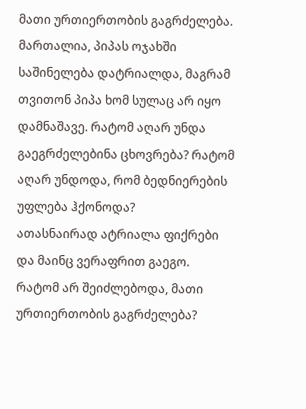მათი ურთიერთობის გაგრძელება. მართალია, პიპას ოჯახში საშინელება დატრიალდა, მაგრამ თვითონ პიპა ხომ სულაც არ იყო დამნაშავე. რატომ აღარ უნდა გაეგრძელებინა ცხოვრება? რატომ აღარ უნდოდა, რომ ბედნიერების უფლება ჰქონოდა?
ათასნაირად ატრიალა ფიქრები და მაინც ვერაფრით გაეგო.
რატომ არ შეიძლებოდა, მათი ურთიერთობის გაგრძელება?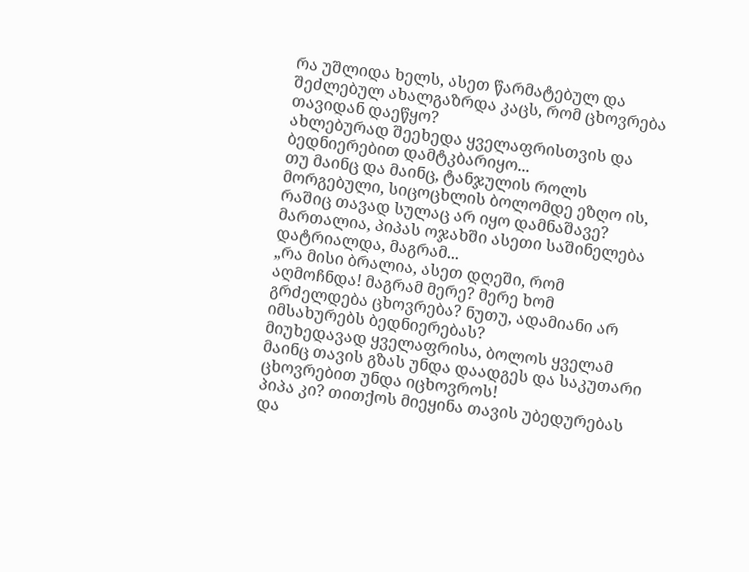რა უშლიდა ხელს, ასეთ წარმატებულ და შეძლებულ ახალგაზრდა კაცს, რომ ცხოვრება თავიდან დაეწყო?
ახლებურად შეეხედა ყველაფრისთვის და ბედნიერებით დამტკბარიყო...
თუ მაინც და მაინც, ტანჯულის როლს მორგებული, სიცოცხლის ბოლომდე ეზღო ის, რაშიც თავად სულაც არ იყო დამნაშავე?
მართალია, პიპას ოჯახში ასეთი საშინელება დატრიალდა, მაგრამ...
„რა მისი ბრალია, ასეთ დღეში, რომ აღმოჩნდა! მაგრამ მერე? მერე ხომ გრძელდება ცხოვრება? ნუთუ, ადამიანი არ იმსახურებს ბედნიერებას?
მიუხედავად ყველაფრისა, ბოლოს ყველამ მაინც თავის გზას უნდა დაადგეს და საკუთარი ცხოვრებით უნდა იცხოვროს!
პიპა კი? თითქოს მიეყინა თავის უბედურებას და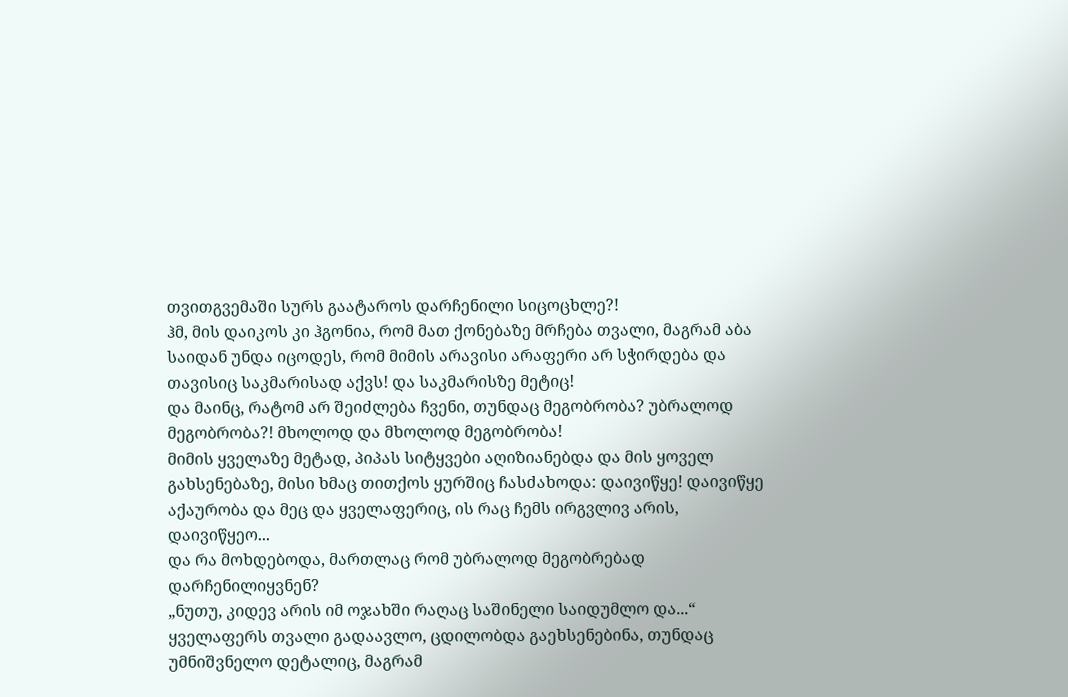თვითგვემაში სურს გაატაროს დარჩენილი სიცოცხლე?!
ჰმ, მის დაიკოს კი ჰგონია, რომ მათ ქონებაზე მრჩება თვალი, მაგრამ აბა საიდან უნდა იცოდეს, რომ მიმის არავისი არაფერი არ სჭირდება და თავისიც საკმარისად აქვს! და საკმარისზე მეტიც!
და მაინც, რატომ არ შეიძლება ჩვენი, თუნდაც მეგობრობა? უბრალოდ მეგობრობა?! მხოლოდ და მხოლოდ მეგობრობა!
მიმის ყველაზე მეტად, პიპას სიტყვები აღიზიანებდა და მის ყოველ გახსენებაზე, მისი ხმაც თითქოს ყურშიც ჩასძახოდა: დაივიწყე! დაივიწყე აქაურობა და მეც და ყველაფერიც, ის რაც ჩემს ირგვლივ არის, დაივიწყეო...
და რა მოხდებოდა, მართლაც რომ უბრალოდ მეგობრებად დარჩენილიყვნენ?
„ნუთუ, კიდევ არის იმ ოჯახში რაღაც საშინელი საიდუმლო და...“
ყველაფერს თვალი გადაავლო, ცდილობდა გაეხსენებინა, თუნდაც უმნიშვნელო დეტალიც, მაგრამ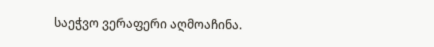საეჭვო ვერაფერი აღმოაჩინა.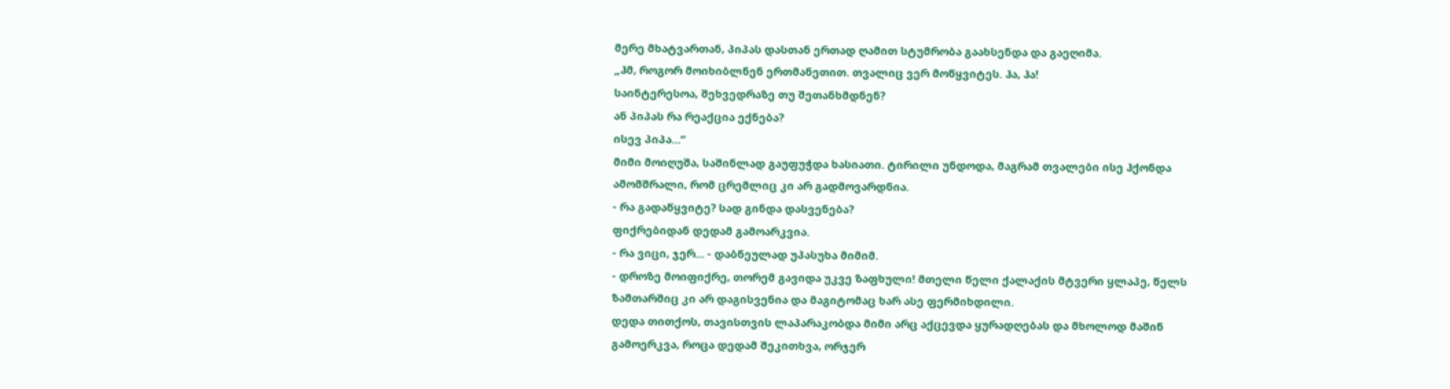მერე მხატვართან, პიპას დასთან ერთად ღამით სტუმრობა გაახსენდა და გაეღიმა.
„ჰმ, როგორ მოიხიბლნენ ერთმანეთით. თვალიც ვერ მოწყვიტეს. ჰა, ჰა!
საინტერესოა, შეხვედრაზე თუ შეთანხმდნენ?
ან პიპას რა რეაქცია ექნება?
ისევ პიპა...“
მიმი მოიღუშა, საშინლად გაუფუჭდა ხასიათი. ტირილი უნდოდა, მაგრამ თვალები ისე ჰქონდა ამომშრალი, რომ ცრემლიც კი არ გადმოვარდნია.
- რა გადაწყვიტე? სად გინდა დასვენება?
ფიქრებიდან დედამ გამოარკვია.
- რა ვიცი, ჯერ... - დაბნეულად უპასუხა მიმიმ.
- დროზე მოიფიქრე, თორემ გავიდა უკვე ზაფხული! მთელი წელი ქალაქის მტვერი ყლაპე, წელს ზამთარშიც კი არ დაგისვენია და მაგიტომაც ხარ ასე ფერმიხდილი.
დედა თითქოს, თავისთვის ლაპარაკობდა მიმი არც აქცევდა ყურადღებას და მხოლოდ მაშინ გამოერკვა, როცა დედამ შეკითხვა, ორჯერ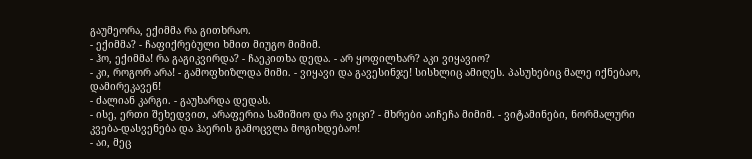გაუმეორა, ექიმმა რა გითხრაო.
- ექიმმა? - ჩაფიქრებული ხმით მიუგო მიმიმ.
- ჰო, ექიმმა! რა გაგიკვირდა? - ჩაეკითხა დედა. - არ ყოფილხარ? აკი ვიყავიო?
- კი, როგორ არა! - გამოფხიზლდა მიმი. - ვიყავი და გავესინჯე! სისხლიც ამიღეს. პასუხებიც მალე იქნებაო, დამირეკავენ!
- ძალიან კარგი. - გაუხარდა დედას.
- ისე, ერთი შეხედვით, არაფერია საშიშიო და რა ვიცი? - მხრები აიჩეჩა მიმიმ. - ვიტამინები, ნორმალური კვება-დასვენება და ჰაერის გამოცვლა მოგიხდებაო!
- აი, მეც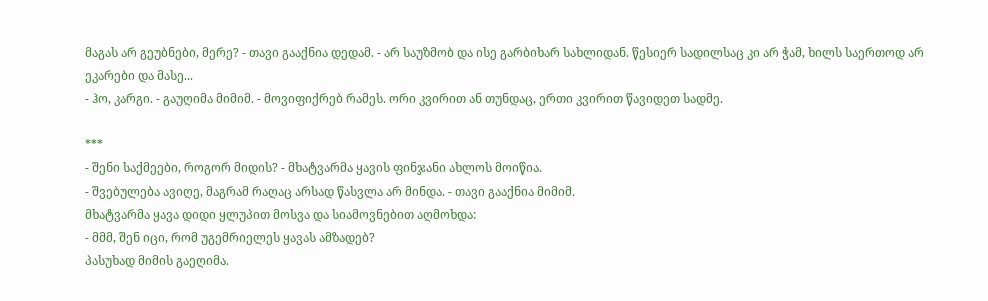მაგას არ გეუბნები, მერე? - თავი გააქნია დედამ. - არ საუზმობ და ისე გარბიხარ სახლიდან. წესიერ სადილსაც კი არ ჭამ, ხილს საერთოდ არ ეკარები და მასე...
- ჰო, კარგი. - გაუღიმა მიმიმ. - მოვიფიქრებ რამეს. ორი კვირით ან თუნდაც, ერთი კვირით წავიდეთ სადმე.

***
- შენი საქმეები, როგორ მიდის? - მხატვარმა ყავის ფინჯანი ახლოს მოიწია.
- შვებულება ავიღე, მაგრამ რაღაც არსად წასვლა არ მინდა. - თავი გააქნია მიმიმ.
მხატვარმა ყავა დიდი ყლუპით მოსვა და სიამოვნებით აღმოხდა:
- მმმ, შენ იცი, რომ უგემრიელეს ყავას ამზადებ?
პასუხად მიმის გაეღიმა.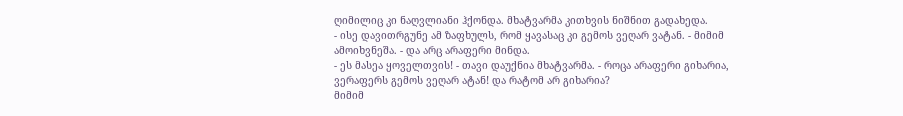ღიმილიც კი ნაღვლიანი ჰქონდა. მხატვარმა კითხვის ნიშნით გადახედა.
- ისე დავითრგუნე ამ ზაფხულს, რომ ყავასაც კი გემოს ვეღარ ვატან. - მიმიმ ამოიხვნეშა. - და არც არაფერი მინდა.
- ეს მასეა ყოველთვის! - თავი დაუქნია მხატვარმა. - როცა არაფერი გიხარია, ვერაფერს გემოს ვეღარ ატან! და რატომ არ გიხარია?
მიმიმ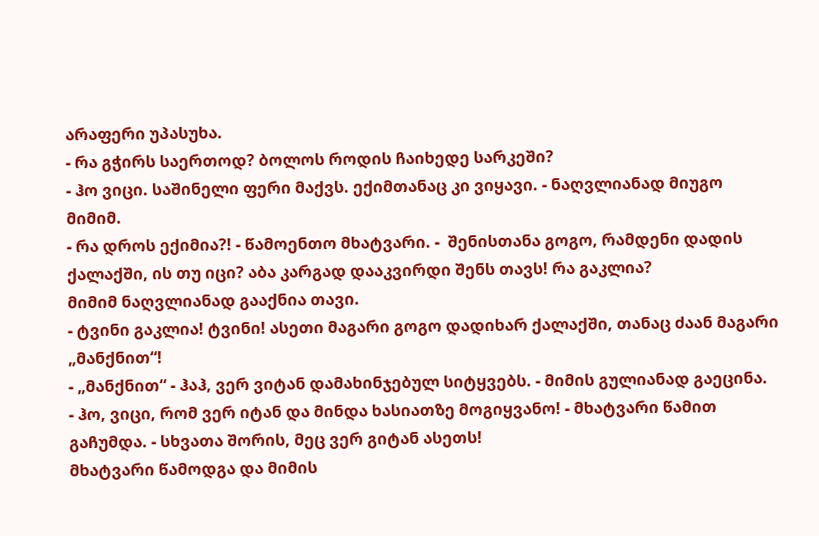არაფერი უპასუხა.
- რა გჭირს საერთოდ? ბოლოს როდის ჩაიხედე სარკეში?
- ჰო ვიცი. საშინელი ფერი მაქვს. ექიმთანაც კი ვიყავი. - ნაღვლიანად მიუგო მიმიმ.
- რა დროს ექიმია?! - წამოენთო მხატვარი. -  შენისთანა გოგო, რამდენი დადის ქალაქში, ის თუ იცი? აბა კარგად დააკვირდი შენს თავს! რა გაკლია?
მიმიმ ნაღვლიანად გააქნია თავი.
- ტვინი გაკლია! ტვინი! ასეთი მაგარი გოგო დადიხარ ქალაქში, თანაც ძაან მაგარი „მანქნით“!
- „მანქნით“ - ჰაჰ, ვერ ვიტან დამახინჯებულ სიტყვებს. - მიმის გულიანად გაეცინა.
- ჰო, ვიცი, რომ ვერ იტან და მინდა ხასიათზე მოგიყვანო! - მხატვარი წამით გაჩუმდა. - სხვათა შორის, მეც ვერ გიტან ასეთს!
მხატვარი წამოდგა და მიმის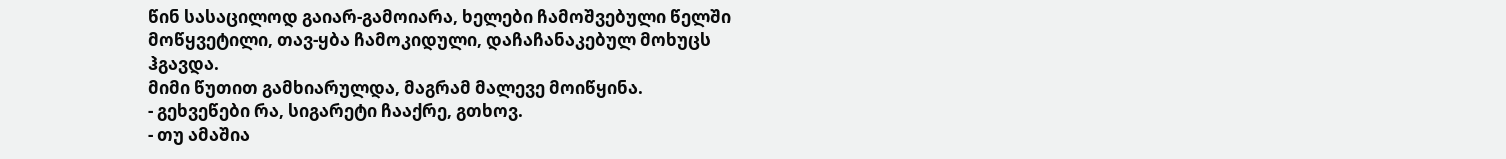წინ სასაცილოდ გაიარ-გამოიარა, ხელები ჩამოშვებული წელში მოწყვეტილი, თავ-ყბა ჩამოკიდული, დაჩაჩანაკებულ მოხუცს ჰგავდა.
მიმი წუთით გამხიარულდა, მაგრამ მალევე მოიწყინა.
- გეხვეწები რა, სიგარეტი ჩააქრე, გთხოვ.
- თუ ამაშია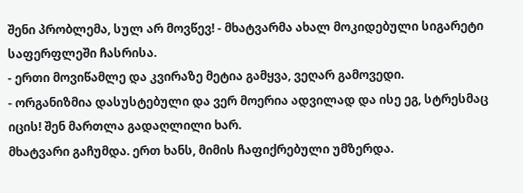შენი პრობლემა, სულ არ მოვწევ! - მხატვარმა ახალ მოკიდებული სიგარეტი საფერფლეში ჩასრისა.
- ერთი მოვიწამლე და კვირაზე მეტია გამყვა, ვეღარ გამოვედი.
- ორგანიზმია დასუსტებული და ვერ მოერია ადვილად და ისე ეგ, სტრესმაც იცის! შენ მართლა გადაღლილი ხარ.
მხატვარი გაჩუმდა. ერთ ხანს, მიმის ჩაფიქრებული უმზერდა.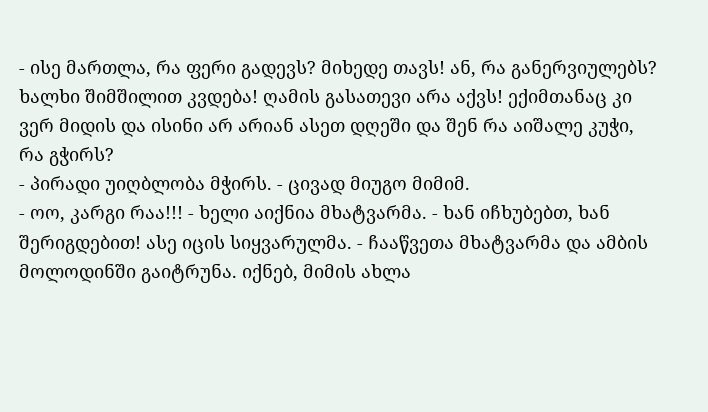- ისე მართლა, რა ფერი გადევს? მიხედე თავს! ან, რა განერვიულებს? ხალხი შიმშილით კვდება! ღამის გასათევი არა აქვს! ექიმთანაც კი ვერ მიდის და ისინი არ არიან ასეთ დღეში და შენ რა აიშალე კუჭი, რა გჭირს?
- პირადი უიღბლობა მჭირს. - ცივად მიუგო მიმიმ.
- ოო, კარგი რაა!!! - ხელი აიქნია მხატვარმა. - ხან იჩხუბებთ, ხან შერიგდებით! ასე იცის სიყვარულმა. - ჩააწვეთა მხატვარმა და ამბის მოლოდინში გაიტრუნა. იქნებ, მიმის ახლა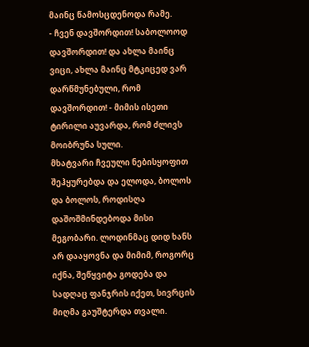მაინც წამოსცდენოდა რამე.
- ჩვენ დავშორდით! საბოლოოდ დავშორდით! და ახლა მაინც ვიცი, ახლა მაინც მტკიცედ ვარ დარწმუნებული, რომ დავშორდით! - მიმის ისეთი ტირილი აუვარდა, რომ ძლივს მოიბრუნა სული.
მხატვარი ჩვეული ნებისყოფით შეჰყურებდა და ელოდა, ბოლოს და ბოლოს, როდისღა დაშოშმინდებოდა მისი მეგობარი. ლოდინმაც დიდ ხანს არ დააყოვნა და მიმიმ, როგორც იქნა, შეწყვიტა გოდება და სადღაც ფანჯრის იქეთ, სივრცის მიღმა გაუშტერდა თვალი.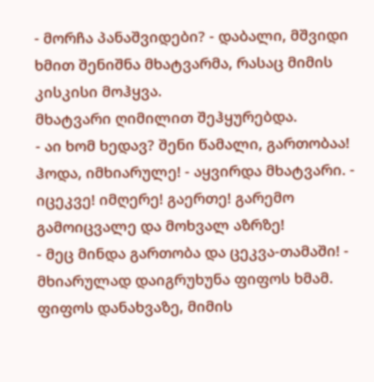- მორჩა პანაშვიდები? - დაბალი, მშვიდი ხმით შენიშნა მხატვარმა, რასაც მიმის კისკისი მოჰყვა.
მხატვარი ღიმილით შეჰყურებდა.
- აი ხომ ხედავ? შენი წამალი, გართობაა! ჰოდა, იმხიარულე! - აყვირდა მხატვარი. - იცეკვე! იმღერე! გაერთე! გარემო გამოიცვალე და მოხვალ აზრზე!
- მეც მინდა გართობა და ცეკვა-თამაში! - მხიარულად დაიგრუხუნა ფიფოს ხმამ.
ფიფოს დანახვაზე, მიმის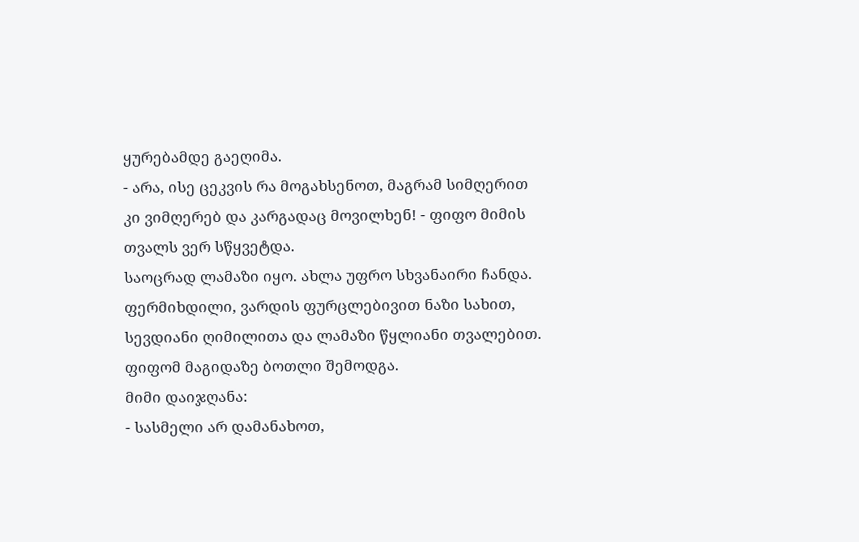ყურებამდე გაეღიმა.
- არა, ისე ცეკვის რა მოგახსენოთ, მაგრამ სიმღერით კი ვიმღერებ და კარგადაც მოვილხენ! - ფიფო მიმის თვალს ვერ სწყვეტდა.
საოცრად ლამაზი იყო. ახლა უფრო სხვანაირი ჩანდა. ფერმიხდილი, ვარდის ფურცლებივით ნაზი სახით, სევდიანი ღიმილითა და ლამაზი წყლიანი თვალებით.
ფიფომ მაგიდაზე ბოთლი შემოდგა.
მიმი დაიჯღანა:
- სასმელი არ დამანახოთ,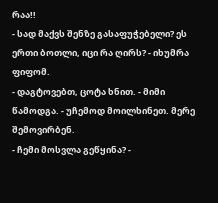რაა!!
- სად მაქვს შენზე გასაფუჭებელი? ეს ერთი ბოთლი, იცი რა ღირს? - იხუმრა ფიფომ.
- დაგტოვებთ, ცოტა ხნით. - მიმი წამოდგა. - უჩემოდ მოილხინეთ. მერე შემოვირბენ.
- ჩემი მოსვლა გეწყინა? -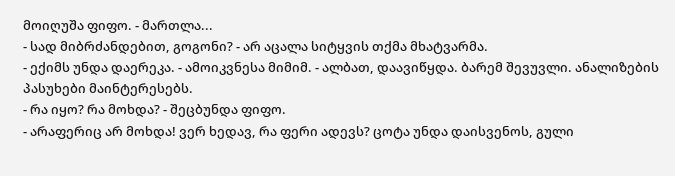მოიღუშა ფიფო. - მართლა...
- სად მიბრძანდებით, გოგონი? - არ აცალა სიტყვის თქმა მხატვარმა.
- ექიმს უნდა დაერეკა. - ამოიკვნესა მიმიმ. - ალბათ, დაავიწყდა. ბარემ შევუვლი. ანალიზების პასუხები მაინტერესებს.
- რა იყო? რა მოხდა? - შეცბუნდა ფიფო.
- არაფერიც არ მოხდა! ვერ ხედავ, რა ფერი ადევს? ცოტა უნდა დაისვენოს, გული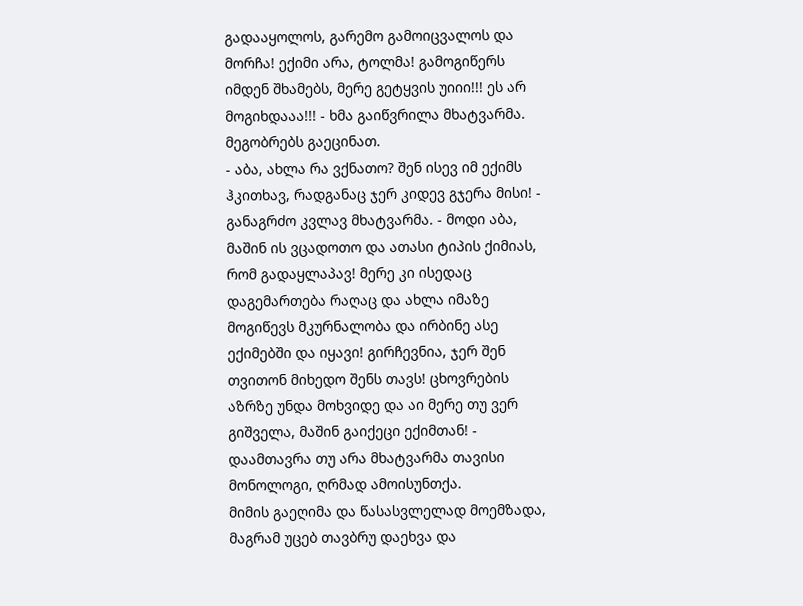გადააყოლოს, გარემო გამოიცვალოს და მორჩა! ექიმი არა, ტოლმა! გამოგიწერს იმდენ შხამებს, მერე გეტყვის უიიი!!! ეს არ მოგიხდააა!!! - ხმა გაიწვრილა მხატვარმა.
მეგობრებს გაეცინათ.
- აბა, ახლა რა ვქნათო? შენ ისევ იმ ექიმს ჰკითხავ, რადგანაც ჯერ კიდევ გჯერა მისი! - განაგრძო კვლავ მხატვარმა. - მოდი აბა, მაშინ ის ვცადოთო და ათასი ტიპის ქიმიას, რომ გადაყლაპავ! მერე კი ისედაც დაგემართება რაღაც და ახლა იმაზე მოგიწევს მკურნალობა და ირბინე ასე ექიმებში და იყავი! გირჩევნია, ჯერ შენ თვითონ მიხედო შენს თავს! ცხოვრების აზრზე უნდა მოხვიდე და აი მერე თუ ვერ გიშველა, მაშინ გაიქეცი ექიმთან! - დაამთავრა თუ არა მხატვარმა თავისი მონოლოგი, ღრმად ამოისუნთქა.
მიმის გაეღიმა და წასასვლელად მოემზადა, მაგრამ უცებ თავბრუ დაეხვა და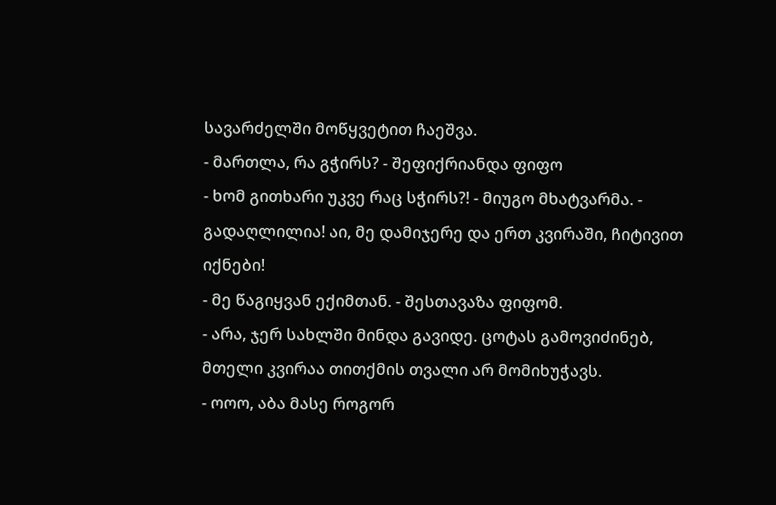სავარძელში მოწყვეტით ჩაეშვა.
- მართლა, რა გჭირს? - შეფიქრიანდა ფიფო
- ხომ გითხარი უკვე რაც სჭირს?! - მიუგო მხატვარმა. - გადაღლილია! აი, მე დამიჯერე და ერთ კვირაში, ჩიტივით იქნები!
- მე წაგიყვან ექიმთან. - შესთავაზა ფიფომ.
- არა, ჯერ სახლში მინდა გავიდე. ცოტას გამოვიძინებ, მთელი კვირაა თითქმის თვალი არ მომიხუჭავს.
- ოოო, აბა მასე როგორ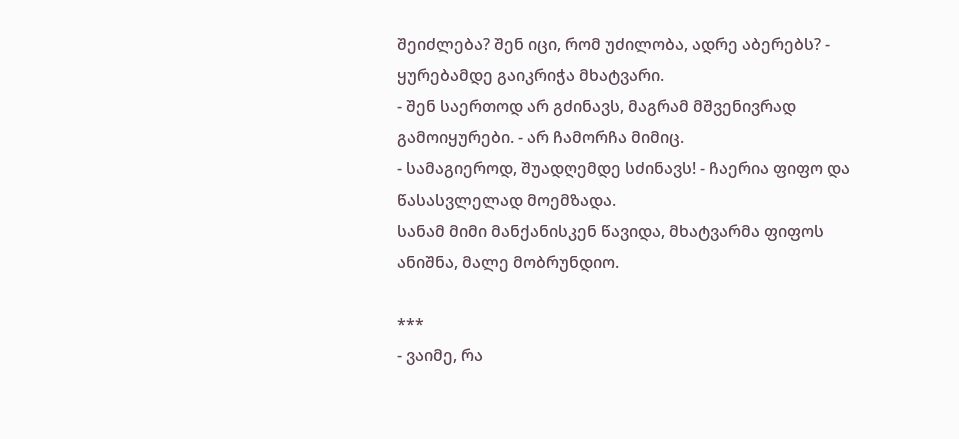შეიძლება? შენ იცი, რომ უძილობა, ადრე აბერებს? - ყურებამდე გაიკრიჭა მხატვარი.
- შენ საერთოდ არ გძინავს, მაგრამ მშვენივრად გამოიყურები. - არ ჩამორჩა მიმიც.
- სამაგიეროდ, შუადღემდე სძინავს! - ჩაერია ფიფო და წასასვლელად მოემზადა.
სანამ მიმი მანქანისკენ წავიდა, მხატვარმა ფიფოს ანიშნა, მალე მობრუნდიო.

***
- ვაიმე, რა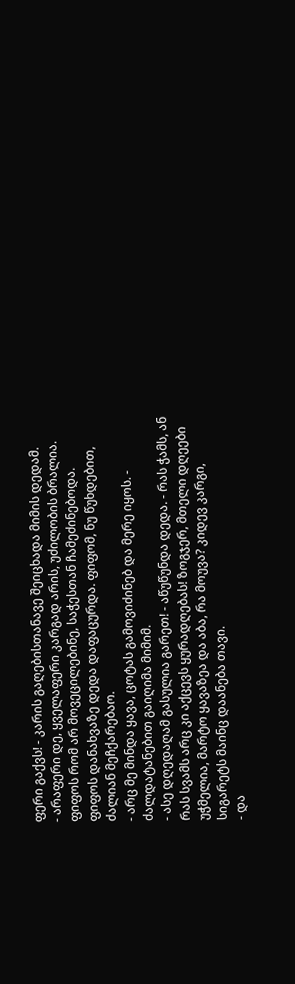ფერი გაქვს! - კარის გაღებისთანავე შეიცხადა მიმის დედამ.
- არაფერი დე, ყველაფერი კარგად არის, უძილობის ბრალია. ფიფოს რომ არ მოვეცილებინე, საჭესთან ჩამეძინებოდა.
ფიფოს დანახვაზე დედა დაფაცურდა. ფიფომ, ნუ წუხდებით, ძალიან მეჩქარებაო.
- არც მე მინდა ყავა, ცოტას გამოვიძინებ და მერე იყოს. - ძალდატანებით გაიღიმა მიმიმ.
- ასე დღედაღამ გასულია გარეთ! - აწუწუნდა დედა. - რას ჭამს, ან რას სვამს არც კი აქცევს ყურადღებას! ზოგჯერ, მთელი დღეები უჭმელია, მარტო ყავაზეა და აბა, რა მოუვა? კიდევ კარგი, სიგარეტს მაინც დაანება თავი.
- და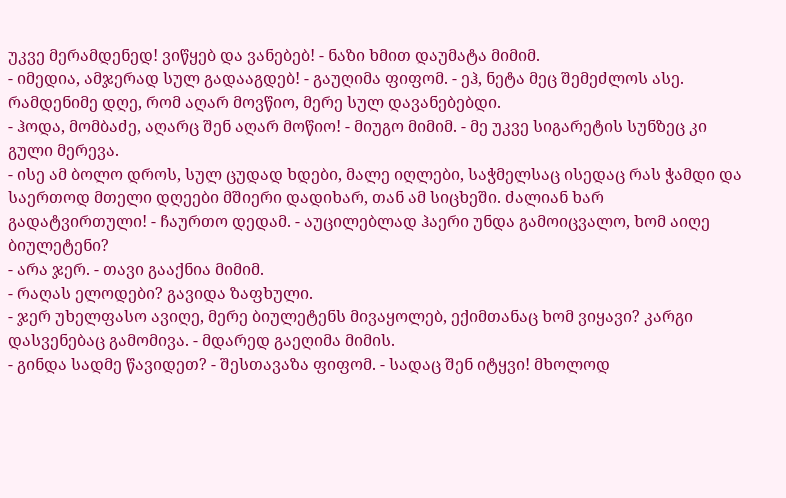უკვე მერამდენედ! ვიწყებ და ვანებებ! - ნაზი ხმით დაუმატა მიმიმ.
- იმედია, ამჯერად სულ გადააგდებ! - გაუღიმა ფიფომ. - ეჰ, ნეტა მეც შემეძლოს ასე. რამდენიმე დღე, რომ აღარ მოვწიო, მერე სულ დავანებებდი.
- ჰოდა, მომბაძე, აღარც შენ აღარ მოწიო! - მიუგო მიმიმ. - მე უკვე სიგარეტის სუნზეც კი გული მერევა.
- ისე ამ ბოლო დროს, სულ ცუდად ხდები, მალე იღლები, საჭმელსაც ისედაც რას ჭამდი და საერთოდ მთელი დღეები მშიერი დადიხარ, თან ამ სიცხეში. ძალიან ხარ გადატვირთული! - ჩაურთო დედამ. - აუცილებლად ჰაერი უნდა გამოიცვალო, ხომ აიღე ბიულეტენი?
- არა ჯერ. - თავი გააქნია მიმიმ.
- რაღას ელოდები? გავიდა ზაფხული.
- ჯერ უხელფასო ავიღე, მერე ბიულეტენს მივაყოლებ, ექიმთანაც ხომ ვიყავი? კარგი დასვენებაც გამომივა. - მდარედ გაეღიმა მიმის.
- გინდა სადმე წავიდეთ? - შესთავაზა ფიფომ. - სადაც შენ იტყვი! მხოლოდ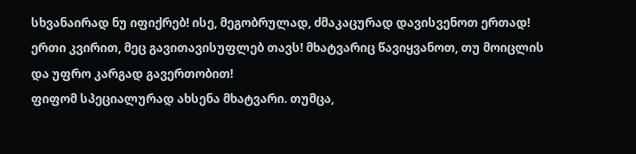სხვანაირად ნუ იფიქრებ! ისე, მეგობრულად, ძმაკაცურად დავისვენოთ ერთად! ერთი კვირით, მეც გავითავისუფლებ თავს! მხატვარიც წავიყვანოთ, თუ მოიცლის და უფრო კარგად გავერთობით!
ფიფომ სპეციალურად ახსენა მხატვარი. თუმცა,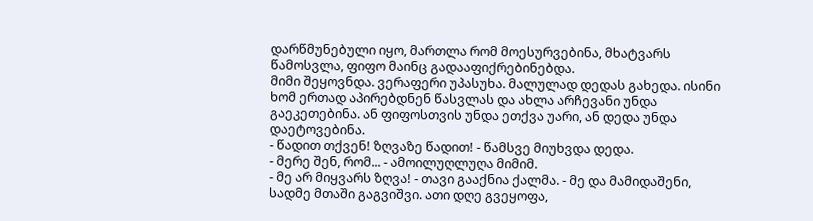დარწმუნებული იყო, მართლა რომ მოესურვებინა, მხატვარს წამოსვლა, ფიფო მაინც გადააფიქრებინებდა.
მიმი შეყოვნდა. ვერაფერი უპასუხა. მალულად დედას გახედა. ისინი ხომ ერთად აპირებდნენ წასვლას და ახლა არჩევანი უნდა გაეკეთებინა. ან ფიფოსთვის უნდა ეთქვა უარი, ან დედა უნდა დაეტოვებინა.
- წადით თქვენ! ზღვაზე წადით! - წამსვე მიუხვდა დედა.
- მერე შენ, რომ... - ამოილუღლუღა მიმიმ.
- მე არ მიყვარს ზღვა! - თავი გააქნია ქალმა. - მე და მამიდაშენი, სადმე მთაში გაგვიშვი. ათი დღე გვეყოფა,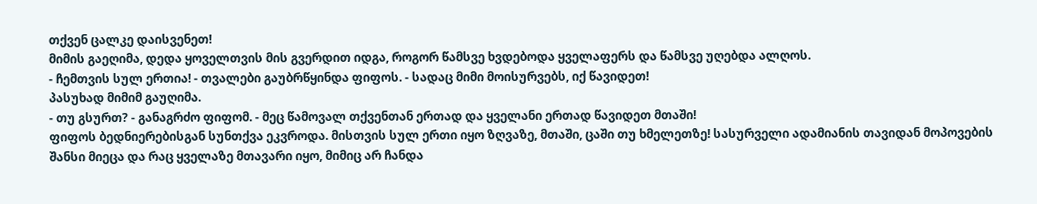თქვენ ცალკე დაისვენეთ!
მიმის გაეღიმა, დედა ყოველთვის მის გვერდით იდგა, როგორ წამსვე ხვდებოდა ყველაფერს და წამსვე უღებდა ალღოს.
- ჩემთვის სულ ერთია! - თვალები გაუბრწყინდა ფიფოს. - სადაც მიმი მოისურვებს, იქ წავიდეთ!
პასუხად მიმიმ გაუღიმა.
- თუ გსურთ? - განაგრძო ფიფომ. - მეც წამოვალ თქვენთან ერთად და ყველანი ერთად წავიდეთ მთაში!
ფიფოს ბედნიერებისგან სუნთქვა ეკვროდა. მისთვის სულ ერთი იყო ზღვაზე, მთაში, ცაში თუ ხმელეთზე! სასურველი ადამიანის თავიდან მოპოვების შანსი მიეცა და რაც ყველაზე მთავარი იყო, მიმიც არ ჩანდა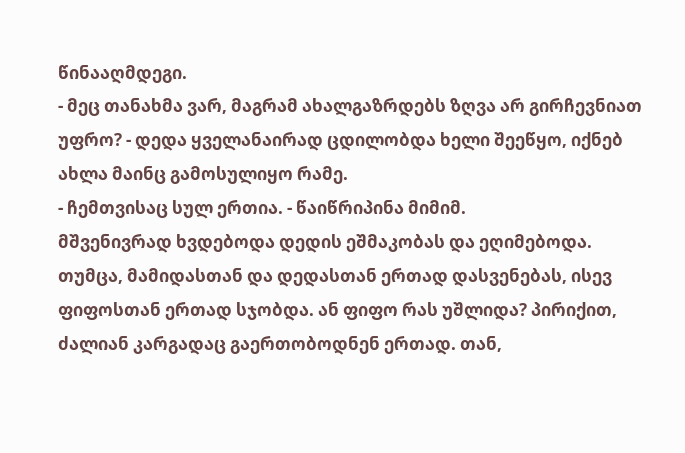წინააღმდეგი.
- მეც თანახმა ვარ, მაგრამ ახალგაზრდებს ზღვა არ გირჩევნიათ უფრო? - დედა ყველანაირად ცდილობდა ხელი შეეწყო, იქნებ ახლა მაინც გამოსულიყო რამე.
- ჩემთვისაც სულ ერთია. - წაიწრიპინა მიმიმ.
მშვენივრად ხვდებოდა დედის ეშმაკობას და ეღიმებოდა. თუმცა, მამიდასთან და დედასთან ერთად დასვენებას, ისევ ფიფოსთან ერთად სჯობდა. ან ფიფო რას უშლიდა? პირიქით, ძალიან კარგადაც გაერთობოდნენ ერთად. თან,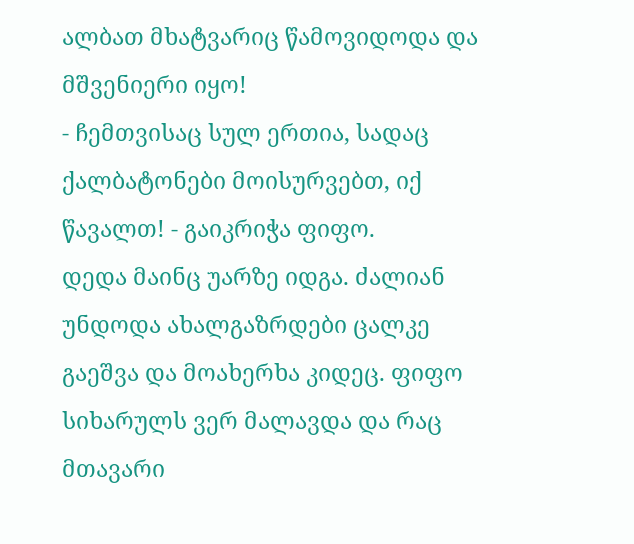ალბათ მხატვარიც წამოვიდოდა და მშვენიერი იყო!
- ჩემთვისაც სულ ერთია, სადაც ქალბატონები მოისურვებთ, იქ წავალთ! - გაიკრიჭა ფიფო.
დედა მაინც უარზე იდგა. ძალიან უნდოდა ახალგაზრდები ცალკე გაეშვა და მოახერხა კიდეც. ფიფო სიხარულს ვერ მალავდა და რაც მთავარი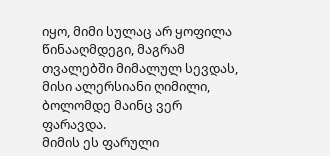იყო, მიმი სულაც არ ყოფილა წინააღმდეგი, მაგრამ თვალებში მიმალულ სევდას, მისი ალერსიანი ღიმილი, ბოლომდე მაინც ვერ ფარავდა.
მიმის ეს ფარული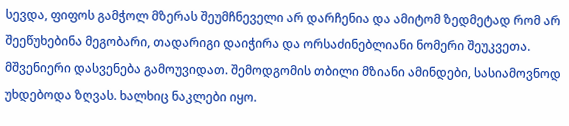სევდა, ფიფოს გამჭოლ მზერას შეუმჩნეველი არ დარჩენია და ამიტომ ზედმეტად რომ არ შეეწუხებინა მეგობარი, თადარიგი დაიჭირა და ორსაძინებლიანი ნომერი შეუკვეთა.
მშვენიერი დასვენება გამოუვიდათ. შემოდგომის თბილი მზიანი ამინდები, სასიამოვნოდ უხდებოდა ზღვას. ხალხიც ნაკლები იყო.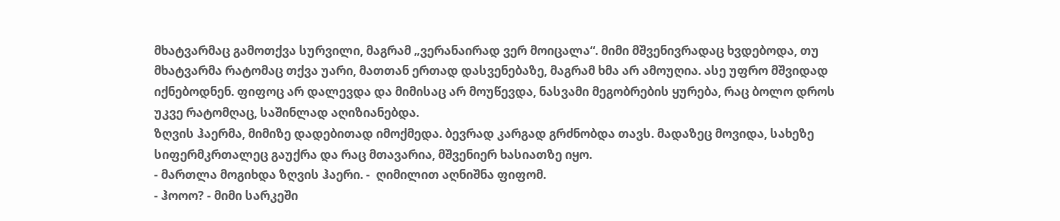მხატვარმაც გამოთქვა სურვილი, მაგრამ „ვერანაირად ვერ მოიცალა“. მიმი მშვენივრადაც ხვდებოდა, თუ მხატვარმა რატომაც თქვა უარი, მათთან ერთად დასვენებაზე, მაგრამ ხმა არ ამოუღია. ასე უფრო მშვიდად იქნებოდნენ. ფიფოც არ დალევდა და მიმისაც არ მოუწევდა, ნასვამი მეგობრების ყურება, რაც ბოლო დროს უკვე რატომღაც, საშინლად აღიზიანებდა.
ზღვის ჰაერმა, მიმიზე დადებითად იმოქმედა. ბევრად კარგად გრძნობდა თავს. მადაზეც მოვიდა, სახეზე სიფერმკრთალეც გაუქრა და რაც მთავარია, მშვენიერ ხასიათზე იყო.
- მართლა მოგიხდა ზღვის ჰაერი. -  ღიმილით აღნიშნა ფიფომ.
- ჰოოო? - მიმი სარკეში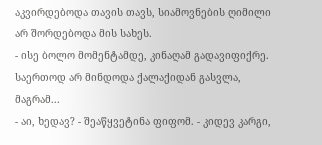აკვირდებოდა თავის თავს, სიამოვნების ღიმილი არ შორდებოდა მის სახეს.
- ისე ბოლო მომენტამდე, კინაღამ გადავიფიქრე. საერთოდ არ მინდოდა ქალაქიდან გასვლა, მაგრამ...
- აი, ხედავ? - შეაწყვეტინა ფიფომ. - კიდევ კარგი,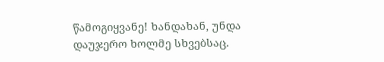წამოგიყვანე! ხანდახან, უნდა დაუჯერო ხოლმე სხვებსაც.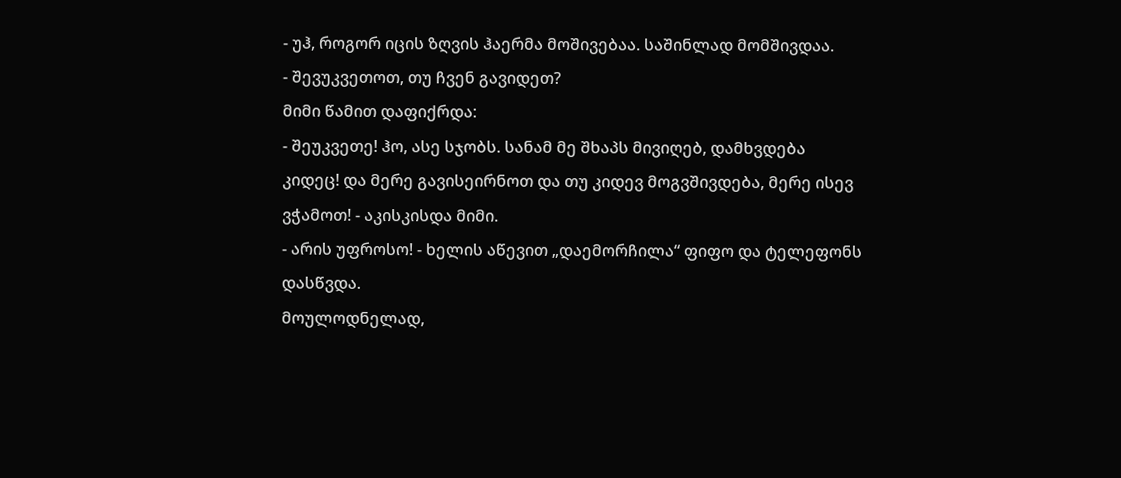- უჰ, როგორ იცის ზღვის ჰაერმა მოშივებაა. საშინლად მომშივდაა.
- შევუკვეთოთ, თუ ჩვენ გავიდეთ?
მიმი წამით დაფიქრდა:
- შეუკვეთე! ჰო, ასე სჯობს. სანამ მე შხაპს მივიღებ, დამხვდება კიდეც! და მერე გავისეირნოთ და თუ კიდევ მოგვშივდება, მერე ისევ ვჭამოთ! - აკისკისდა მიმი.
- არის უფროსო! - ხელის აწევით „დაემორჩილა“ ფიფო და ტელეფონს დასწვდა.
მოულოდნელად,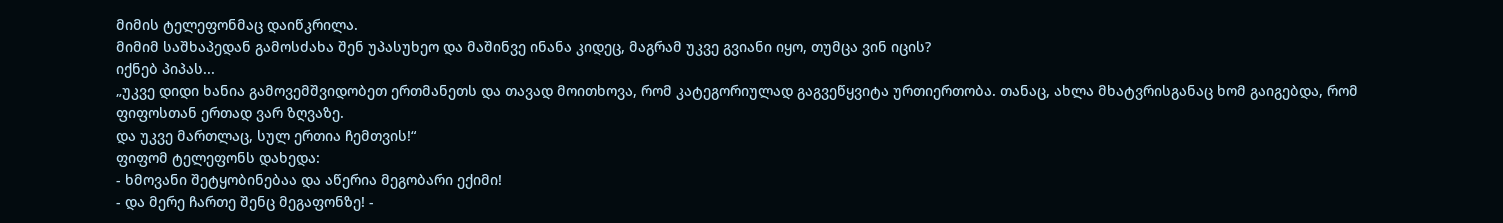მიმის ტელეფონმაც დაიწკრილა.
მიმიმ საშხაპედან გამოსძახა შენ უპასუხეო და მაშინვე ინანა კიდეც, მაგრამ უკვე გვიანი იყო, თუმცა ვინ იცის?
იქნებ პიპას...
„უკვე დიდი ხანია გამოვემშვიდობეთ ერთმანეთს და თავად მოითხოვა, რომ კატეგორიულად გაგვეწყვიტა ურთიერთობა. თანაც, ახლა მხატვრისგანაც ხომ გაიგებდა, რომ ფიფოსთან ერთად ვარ ზღვაზე.
და უკვე მართლაც, სულ ერთია ჩემთვის!“
ფიფომ ტელეფონს დახედა:
- ხმოვანი შეტყობინებაა და აწერია მეგობარი ექიმი!
- და მერე ჩართე შენც მეგაფონზე! -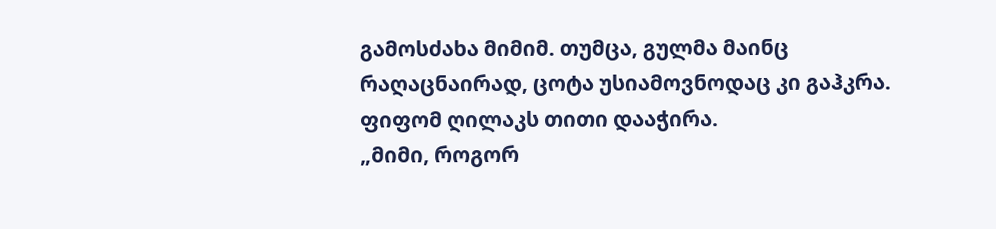გამოსძახა მიმიმ. თუმცა, გულმა მაინც რაღაცნაირად, ცოტა უსიამოვნოდაც კი გაჰკრა.
ფიფომ ღილაკს თითი დააჭირა.
„მიმი, როგორ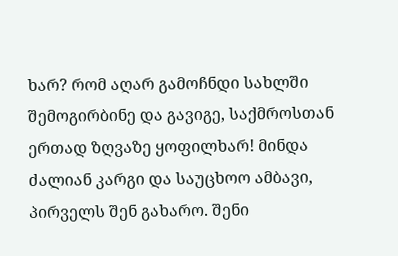ხარ? რომ აღარ გამოჩნდი სახლში შემოგირბინე და გავიგე, საქმროსთან ერთად ზღვაზე ყოფილხარ! მინდა ძალიან კარგი და საუცხოო ამბავი, პირველს შენ გახარო. შენი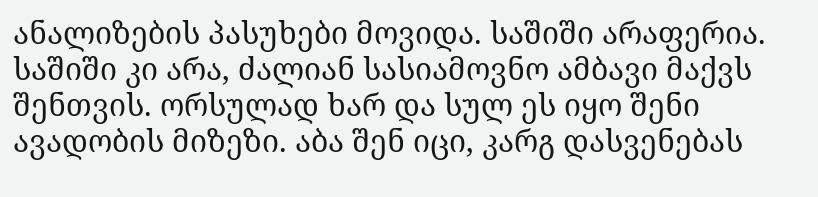ანალიზების პასუხები მოვიდა. საშიში არაფერია. საშიში კი არა, ძალიან სასიამოვნო ამბავი მაქვს შენთვის. ორსულად ხარ და სულ ეს იყო შენი ავადობის მიზეზი. აბა შენ იცი, კარგ დასვენებას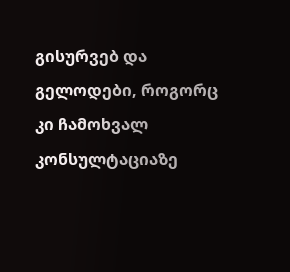გისურვებ და გელოდები, როგორც კი ჩამოხვალ კონსულტაციაზე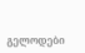გელოდები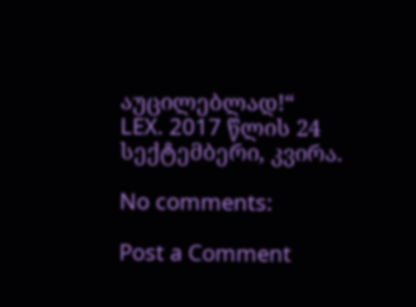აუცილებლად!“
LEX. 2017 წლის 24 სექტემბერი, კვირა.

No comments:

Post a Comment